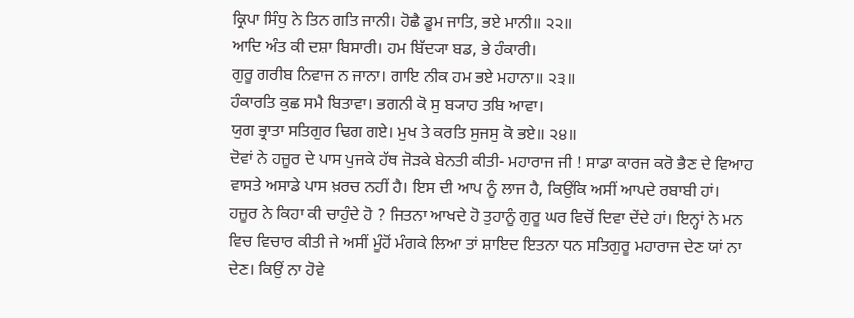ਕ੍ਰਿਪਾ ਸਿੰਧੁ ਨੇ ਤਿਨ ਗਤਿ ਜਾਨੀ। ਹੋਛੈ ਡੂਮ ਜਾਤਿ, ਭਏ ਮਾਨੀ॥ ੨੨॥
ਆਦਿ ਅੰਤ ਕੀ ਦਸ਼ਾ ਬਿਸਾਰੀ। ਹਮ ਬਿੱਦ੍ਯਾ ਬਡ, ਭੇ ਹੰਕਾਰੀ।
ਗੁਰੂ ਗਰੀਬ ਨਿਵਾਜ ਨ ਜਾਨਾ। ਗਾਇ ਨੀਕ ਹਮ ਭਏ ਮਹਾਨਾ॥ ੨੩॥
ਹੰਕਾਰਤਿ ਕੁਛ ਸਮੈ ਬਿਤਾਵਾ। ਭਗਨੀ ਕੋ ਸੁ ਬ੍ਯਾਹ ਤਬਿ ਆਵਾ।
ਯੁਗ ਭ੍ਰਾਤਾ ਸਤਿਗੁਰ ਢਿਗ ਗਏ। ਮੁਖ ਤੇ ਕਰਤਿ ਸੁਜਸੁ ਕੋ ਭਏ॥ ੨੪॥
ਦੋਵਾਂ ਨੇ ਹਜ਼ੂਰ ਦੇ ਪਾਸ ਪੁਜਕੇ ਹੱਥ ਜੋੜਕੇ ਬੇਨਤੀ ਕੀਤੀ- ਮਹਾਰਾਜ ਜੀ ! ਸਾਡਾ ਕਾਰਜ ਕਰੋ ਭੈਣ ਦੇ ਵਿਆਹ ਵਾਸਤੇ ਅਸਾਡੇ ਪਾਸ ਖ਼ਰਚ ਨਹੀਂ ਹੈ। ਇਸ ਦੀ ਆਪ ਨੂੰ ਲਾਜ ਹੈ, ਕਿਉਂਕਿ ਅਸੀਂ ਆਪਦੇ ਰਬਾਬੀ ਹਾਂ।
ਹਜ਼ੂਰ ਨੇ ਕਿਹਾ ਕੀ ਚਾਹੁੰਦੇ ਹੋ ? ਜਿਤਨਾ ਆਖਦੇ ਹੋ ਤੁਹਾਨੂੰ ਗੁਰੂ ਘਰ ਵਿਚੋਂ ਦਿਵਾ ਦੇਂਦੇ ਹਾਂ। ਇਨ੍ਹਾਂ ਨੇ ਮਨ ਵਿਚ ਵਿਚਾਰ ਕੀਤੀ ਜੇ ਅਸੀਂ ਮੂੰਹੋਂ ਮੰਗਕੇ ਲਿਆ ਤਾਂ ਸ਼ਾਇਦ ਇਤਨਾ ਧਨ ਸਤਿਗੁਰੂ ਮਹਾਰਾਜ ਦੇਣ ਯਾਂ ਨਾ ਦੇਣ। ਕਿਉਂ ਨਾ ਹੋਵੇ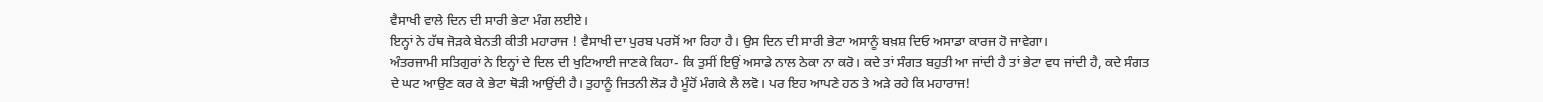ਵੈਸਾਖੀ ਵਾਲੇ ਦਿਨ ਦੀ ਸਾਰੀ ਭੇਟਾ ਮੰਗ ਲਈਏ।
ਇਨ੍ਹਾਂ ਨੇ ਹੱਥ ਜੋੜਕੇ ਬੇਨਤੀ ਕੀਤੀ ਮਹਾਰਾਜ ! ਵੈਸਾਖੀ ਦਾ ਪੁਰਬ ਪਰਸੋਂ ਆ ਰਿਹਾ ਹੈ। ਉਸ ਦਿਨ ਦੀ ਸਾਰੀ ਭੇਟਾ ਅਸਾਨੂੰ ਬਖ਼ਸ਼ ਦਿਓ ਅਸਾਡਾ ਕਾਰਜ ਹੋ ਜਾਵੇਗਾ।
ਅੰਤਰਜਾਮੀ ਸਤਿਗੁਰਾਂ ਨੇ ਇਨ੍ਹਾਂ ਦੇ ਦਿਲ ਦੀ ਖੁਟਿਆਈ ਜਾਣਕੇ ਕਿਹਾ- ਕਿ ਤੁਸੀਂ ਇਉਂ ਅਸਾਡੇ ਨਾਲ ਠੇਕਾ ਨਾ ਕਰੋ। ਕਦੇ ਤਾਂ ਸੰਗਤ ਬਹੁਤੀ ਆ ਜਾਂਦੀ ਹੈ ਤਾਂ ਭੇਟਾ ਵਧ ਜਾਂਦੀ ਹੈ, ਕਦੇ ਸੰਗਤ ਦੇ ਘਟ ਆਉਣ ਕਰ ਕੇ ਭੇਟਾ ਥੋੜੀ ਆਉਂਦੀ ਹੈ। ਤੁਹਾਨੂੰ ਜਿਤਨੀ ਲੋੜ ਹੈ ਮੂੰਹੋਂ ਮੰਗਕੇ ਲੈ ਲਵੋ। ਪਰ ਇਹ ਆਪਣੇ ਹਠ ਤੇ ਅੜੇ ਰਹੇ ਕਿ ਮਹਾਰਾਜ!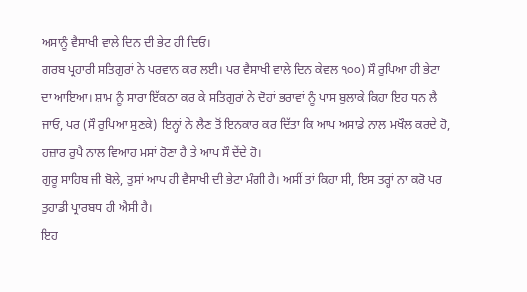ਅਸਾਨੂੰ ਵੈਸਾਖੀ ਵਾਲੇ ਦਿਨ ਦੀ ਭੇਟ ਹੀ ਦਿਓ।
ਗਰਬ ਪ੍ਰਹਾਰੀ ਸਤਿਗੁਰਾਂ ਨੇ ਪਰਵਾਨ ਕਰ ਲਈ। ਪਰ ਵੈਸਾਖੀ ਵਾਲੇ ਦਿਨ ਕੇਵਲ ੧੦੦) ਸੌ ਰੁਪਿਆ ਹੀ ਭੇਟਾ ਦਾ ਆਇਆ। ਸ਼ਾਮ ਨੂੰ ਸਾਰਾ ਇੱਕਠਾ ਕਰ ਕੇ ਸਤਿਗੁਰਾਂ ਨੇ ਦੋਹਾਂ ਭਰਾਵਾਂ ਨੂੰ ਪਾਸ ਬੁਲਾਕੇ ਕਿਹਾ ਇਹ ਧਨ ਲੈ ਜਾਓ, ਪਰ (ਸੌ ਰੁਪਿਆ ਸੁਣਕੇ) ਇਨ੍ਹਾਂ ਨੇ ਲੈਣ ਤੋਂ ਇਨਕਾਰ ਕਰ ਦਿੱਤਾ ਕਿ ਆਪ ਅਸਾਡੇ ਨਾਲ ਮਖੌਲ ਕਰਦੇ ਹੋ, ਹਜ਼ਾਰ ਰੁਪੈ ਨਾਲ ਵਿਆਹ ਮਸਾਂ ਹੋਣਾ ਹੈ ਤੇ ਆਪ ਸੌ ਦੇਂਦੇ ਹੋ।
ਗੁਰੂ ਸਾਹਿਬ ਜੀ ਬੋਲੇ, ਤੁਸਾਂ ਆਪ ਹੀ ਵੈਸਾਖੀ ਦੀ ਭੇਟਾ ਮੰਗੀ ਹੈ। ਅਸੀਂ ਤਾਂ ਕਿਹਾ ਸੀ, ਇਸ ਤਰ੍ਹਾਂ ਨਾ ਕਰੋ ਪਰ ਤੁਹਾਡੀ ਪ੍ਰਾਰਬਧ ਹੀ ਐਸੀ ਹੈ।
ਇਹ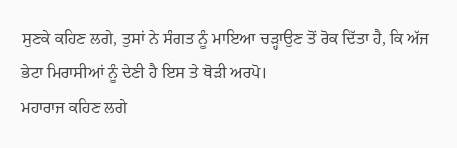ਸੁਣਕੇ ਕਹਿਣ ਲਗੇ, ਤੁਸਾਂ ਨੇ ਸੰਗਤ ਨੂੰ ਮਾਇਆ ਚੜ੍ਹਾਉਣ ਤੋਂ ਰੋਕ ਦਿੱਤਾ ਹੈ, ਕਿ ਅੱਜ ਭੇਟਾ ਮਿਰਾਸੀਆਂ ਨੂੰ ਦੇਣੀ ਹੈ ਇਸ ਤੇ ਥੋੜੀ ਅਰਪੋ।
ਮਹਾਰਾਜ ਕਹਿਣ ਲਗੇ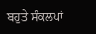ਬਹੁਤੇ ਸੰਕਲਪਾਂ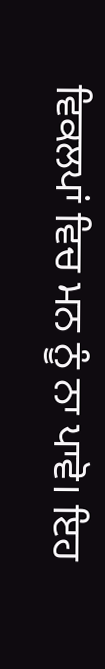ਵਿਕਲਪਾਂ ਵਿਚ ਮਨ ਨੂੰ ਨਾ ਪਾਵੋ। ਇਹ